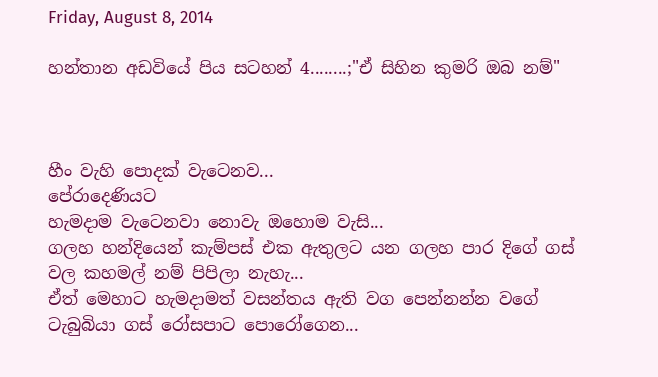Friday, August 8, 2014

හන්තාන අඩවියේ පිය සටහන් 4........;"ඒ සිහින කුමරි ඔබ නම්"



හීං වැහි පොදක් වැටෙනව...
පේරාදෙණියට
හැමදාම වැටෙනවා නොවැ ඔහොම වැසි...
ගලහ හන්දියෙන් කැම්පස් එක ඇතුලට යන ගලහ පාර දිගේ ගස් වල කහමල් නම් පිපිලා නැහැ...
ඒත් මෙහාට හැමදාමත් වසන්තය ඇති වග පෙන්නන්න වගේ ටැබුබියා ගස් රෝසපාට පොරෝගෙන...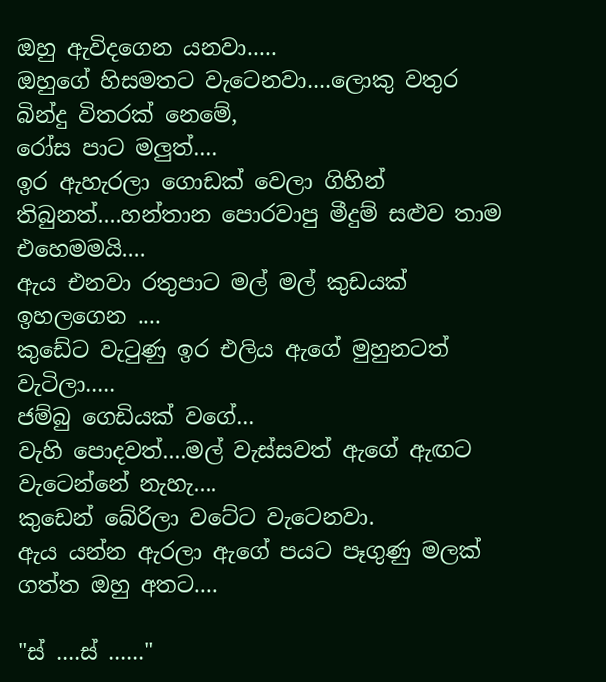ඔහු ඇවිදගෙන යනවා.....
ඔහුගේ හිසමතට වැටෙනවා....ලොකු වතුර බින්දු විතරක් නෙමේ,
රෝස පාට මලුත්....
ඉර ඇහැරලා ගොඩක් වෙලා ගිහින් තිබුනත්....හන්තාන පොරවාපු මීදුම් සළුව තාම එහෙමමයි....
ඇය එනවා රතුපාට මල් මල් කුඩයක් ඉහලගෙන ....
කුඩේට වැටුණු ඉර එලිය ඇගේ මුහුනටත් වැටිලා.....
ජම්බු ගෙඩියක් වගේ...
වැහි පොදවත්....මල් වැස්සවත් ඇගේ ඇඟට වැටෙන්නේ නැහැ....
කුඩෙන් බේරිලා වටේට වැටෙනවා.
ඇය යන්න ඇරලා ඇගේ පයට පෑගුණු මලක් ගත්ත ඔහු අතට....

"ස් ....ස් ......"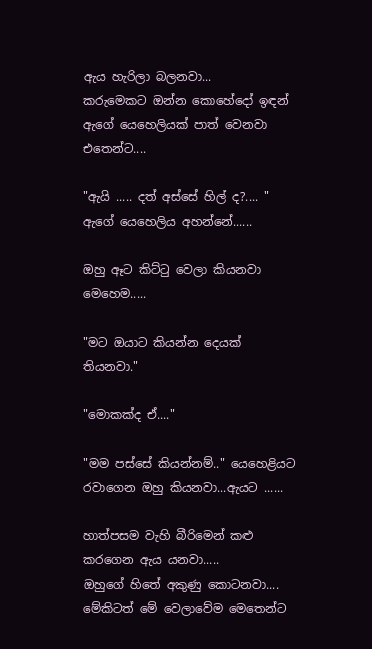ඇය හැරිලා බලනවා...
කරුමෙකට ඔන්න කොහේදෝ ඉඳන් ඇගේ යෙහෙලියක් පාත් වෙනවා එතෙන්ට....

"ඇයි ..... දත් අස්සේ හිල් ද?.... " ඇගේ යෙහෙලිය අහන්නේ......

ඔහු ඈට කිට්ටු වෙලා කියනවා මෙහෙම.....

"මට ඔයාට කියන්න දෙයක් තියනවා."

"මොකක්ද ඒ...."

"මම පස්සේ කියන්නම්.." යෙහෙළියට රවාගෙන ඔහු කියනවා...ඇයට ......

හාත්පසම වැහි බීරිමෙන් කළු කරගෙන ඇය යනවා.....
ඔහුගේ හිතේ අකුණු කොටනවා....
මේකිටත් මේ වෙලාවේම මෙතෙන්ට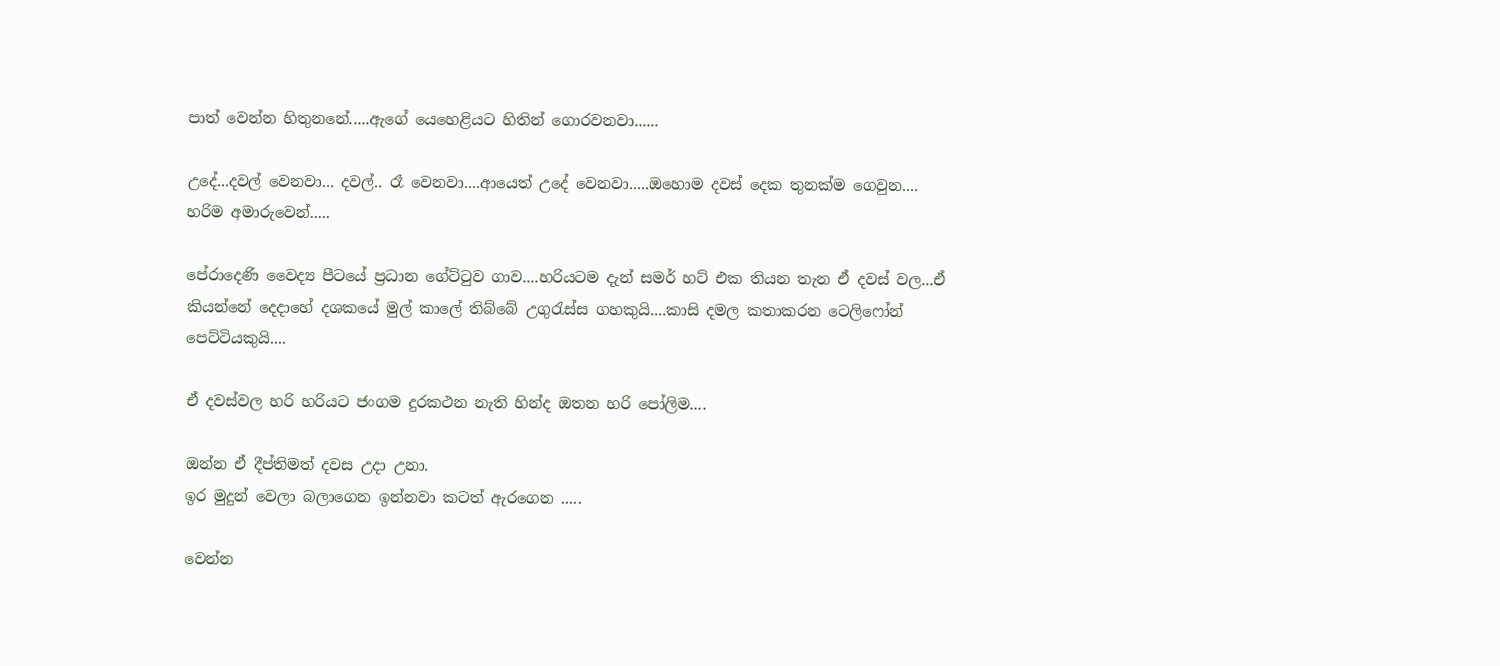පාත් වෙන්න හිතුනනේ.....ඇගේ යෙහෙළියට හිතින් ගොරවනවා......

උදේ...දවල් වෙනවා... දවල්.. රෑ වෙනවා....ආයෙත් උදේ වෙනවා.....ඔහොම දවස් දෙක තුනක්ම ගෙවුන.... හරිම අමාරුවෙන්.....

පේරාදෙණි වෛද්‍ය පීටයේ ප්‍රධාන ගේට්ටුව ගාව....හරියටම දැන් සමර් හට්‌ එක තියන තැන ඒ දවස් වල...ඒ කියන්නේ දෙදාහේ දශකයේ මුල් කාලේ තිබ්බේ උගුරැස්ස ගහකුයි....කාසි දමල කතාකරන ටෙලිෆෝන් පෙට්ටියකුයි....

ඒ දවස්වල හරි හරියට ජංගම දුරකථන නැති හින්ද ඔතන හරි පෝලිම....

ඔන්න ඒ දීප්තිමත් දවස උදා උනා.
ඉර මුදුන් වෙලා බලාගෙන ඉන්නවා කටත් ඇරගෙන .....

වෙන්න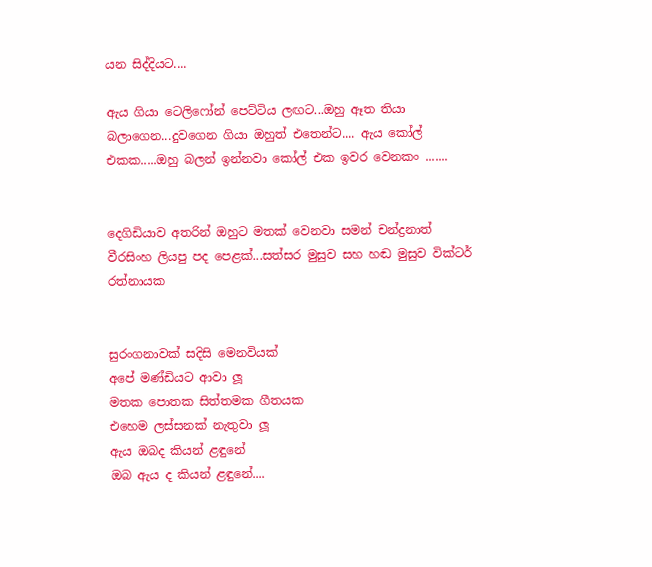යන සිද්දියට....

ඇය ගියා ටෙලිෆෝන් පෙට්ටිය ලඟට...ඔහු ඈත තියා බලාගෙන...දුවගෙන ගියා ඔහුත් එතෙන්ට.... ඇය කෝල් එකක.....ඔහු බලන් ඉන්නවා කෝල් එක ඉවර වෙනකං .......


දෙගිඩියාව අතරින් ඔහුට මතක් වෙනවා සමන් චන්ද්‍රනාත් වීරසිංහ ලියපු පද පෙළක්...සත්සර මුසුව සහ හඬ මුසුව වික්ටර් රත්නායක


සුරංගනාවක් සදිසි මෙනවියක්
අපේ මණ්ඩියට ආවා ලූ
මතක පොතක සිත්තමක ගීතයක
එහෙම ලස්සනක් නැතුවා ලූ
ඇය ඔබද කියන් ළඳුනේ
ඔබ ඇය ද කියන් ළඳුනේ....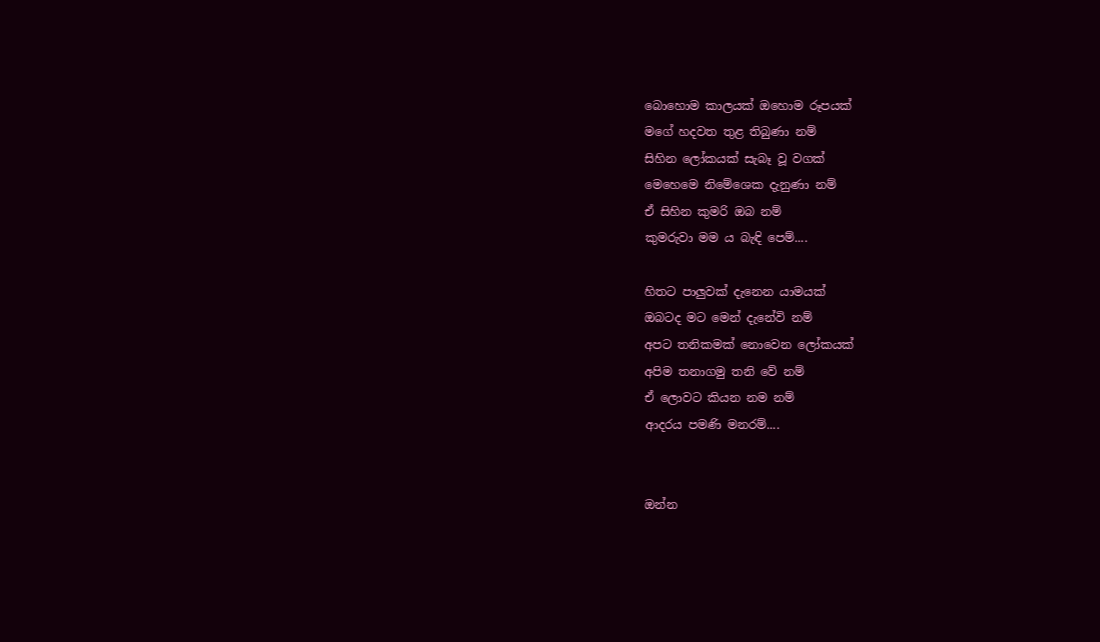බොහොම කාලයක් ඔහොම රූපයක්
මගේ හදවත තුළ තිබුණා නම්
සිහින ලෝකයක් සැබෑ වූ වගක්
මෙහෙමෙ නිමේශෙක දැනුණා නම්
ඒ සිහින කුමරි ඔබ නම්
කුමරුවා මම ය බැඳි පෙම්....

හිතට පාලුවක් දැනෙන යාමයක්
ඔබටද මට මෙන් දැනේවි නම්
අපට තනිකමක් නොවෙන ලෝකයක්
අපිම තනාගමු තනි වේ නම්
ඒ ලොවට කියන නම නම්
ආදරය පමණි මනරම්....


ඔන්න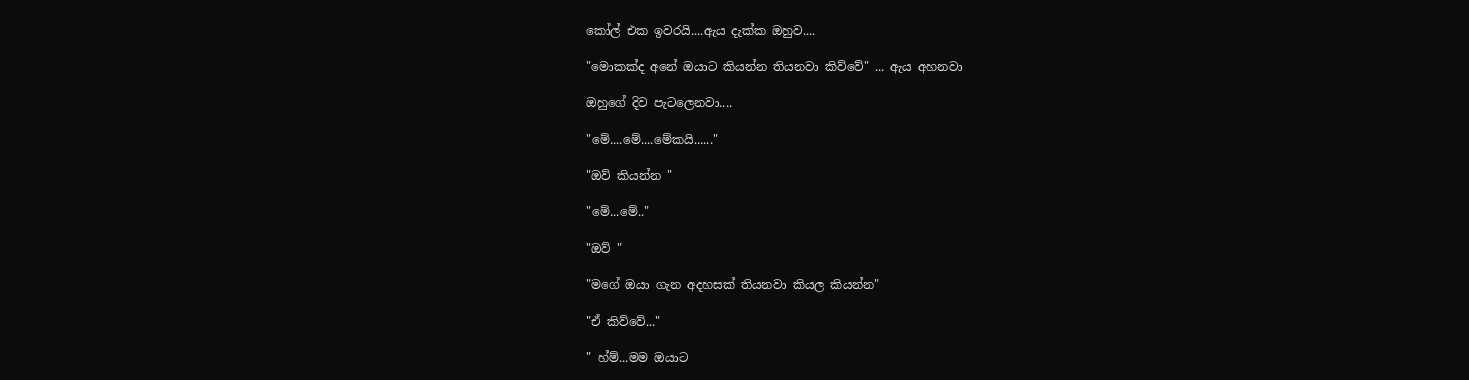කෝල් එක ඉවරයි....ඇය දැක්ක ඔහුව....

"මොකක්ද අනේ ඔයාට කියන්න තියනවා කිව්වේ" ... ඇය අහනවා

ඔහුගේ දිව පැටලෙනවා....

"මේ....මේ....මේකයි......"

"ඔව් කියන්න "

"මේ...මේ.."

"ඔව් "

"මගේ ඔයා ගැන අදහසක් තියනවා කියල කියන්න"

"ඒ කිව්වේ..."

" හ්ම්...මම ඔයාට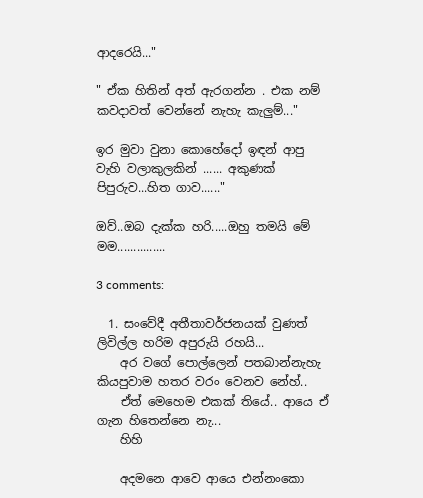ආදරෙයි..."

" ඒක හිතින් අත් ඇරගන්න . එක නම් කවදාවත් වෙන්නේ නැහැ කැලුම්..."

ඉර මුවා වුනා කොහේදෝ ඉඳන් ආපු වැහි වලාකුලකින් ...... අකුණක් පිපුරුව...හිත ගාව......"

ඔව්..ඔබ දැක්ක හරි.....ඔහු තමයි මේ මම...............

3 comments:

  1. සංවේදී අතීතාවර්ජනයක් වුණත් ලිවිල්ල හරිම අපුරුයි රහයි...
    අර වගේ පොල්ලෙන් පතබාන්නැහැ කියපුවාම හතර වරං වෙනව නේහ්..
    ඒත් මෙහෙම එකක් තියේ.. ආයෙ ඒ ගැන හිතෙන්නෙ නැ...
    හිහි

    අදමනෙ ආවෙ ආයෙ එන්නංකො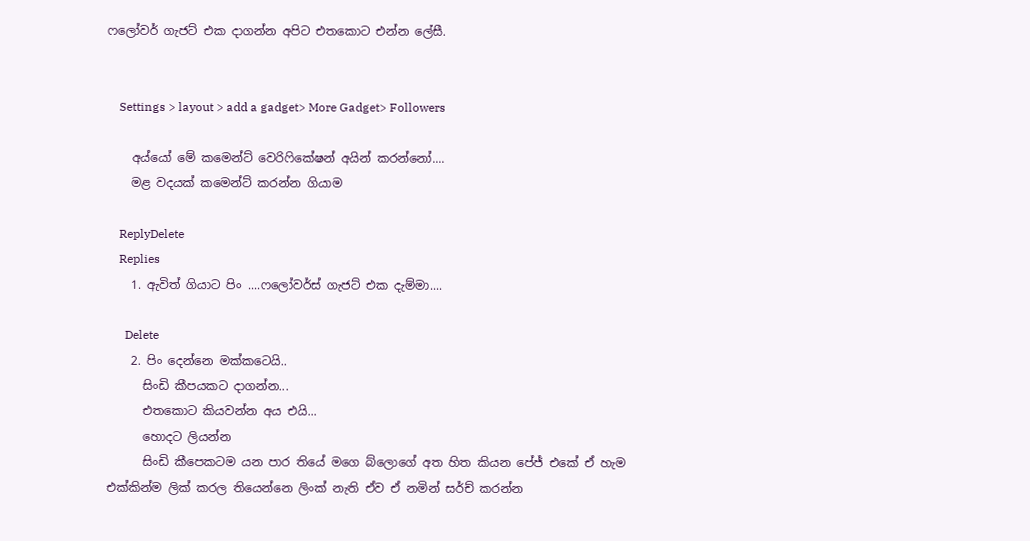ෆලෝවර් ගැජට් එක දාගන්න අපිට එතකොට එන්න ලේසී.


    Settings > layout > add a gadget> More Gadget> Followers

    අය්යෝ මේ කමෙන්ට් වෙරිෆිකේෂන් අයින් කරන්නෝ....
    මළ වදයක් කමෙන්ට් කරන්න ගියාම

    ReplyDelete
    Replies
    1. ඇවිත් ගියාට පිං ....ෆලෝවර්ස් ගැජට් එක දැම්මා....

      Delete
    2. පිං දෙන්නෙ මක්කටෙයි..
      සිංඩි කීපයකට දාගන්න...
      එතකොට කියවන්න අය එයි...
      හොදට ලියන්න
      සිංඩි කීපෙකටම යන පාර තියේ මගෙ බ්ලොගේ අත හිත කියන පේජ් එකේ ඒ හැම එක්කින්ම ලික් කරල තියෙන්නෙ ලිංක් නැති ඒව ඒ නමින් සර්ච් කරන්න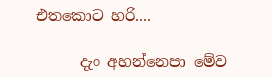එතකොට හරි....

      දැං අහන්නෙපා මේව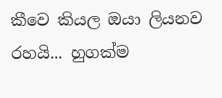කීවෙ කියල ඔයා ලියනව රහයි... හුගක්ම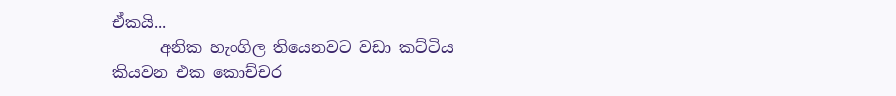ඒකයි...
      අනික හැංගිල තියෙනවට වඩා කට්ටිය කියවන එක කොච්චර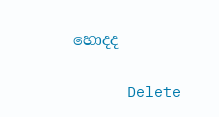හොදද

      Delete